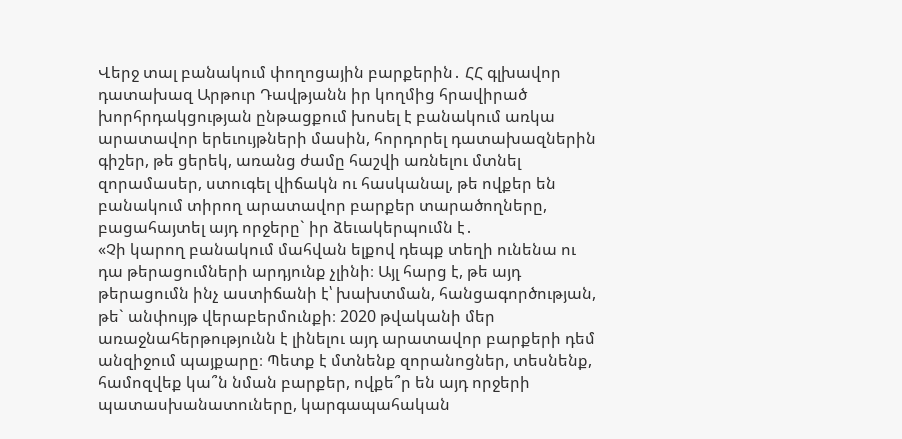Վերջ տալ բանակում փողոցային բարքերին․ ՀՀ գլխավոր դատախազ Արթուր Դավթյանն իր կողմից հրավիրած խորհրդակցության ընթացքում խոսել է բանակում առկա արատավոր երեւույթների մասին, հորդորել դատախազներին գիշեր, թե ցերեկ, առանց ժամը հաշվի առնելու մտնել զորամասեր, ստուգել վիճակն ու հասկանալ, թե ովքեր են բանակում տիրող արատավոր բարքեր տարածողները, բացահայտել այդ որջերը` իր ձեւակերպումն է․
«Չի կարող բանակում մահվան ելքով դեպք տեղի ունենա ու դա թերացումների արդյունք չլինի։ Այլ հարց է, թե այդ թերացումն ինչ աստիճանի է՝ խախտման, հանցագործության, թե` անփույթ վերաբերմունքի։ 2020 թվականի մեր առաջնահերթությունն է լինելու այդ արատավոր բարքերի դեմ անզիջում պայքարը։ Պետք է մտնենք զորանոցներ, տեսնենք, համոզվեք կա՞ն նման բարքեր, ովքե՞ր են այդ որջերի պատասխանատուները, կարգապահական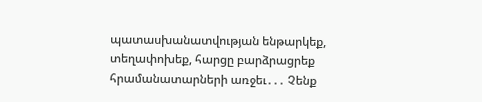պատասխանատվության ենթարկեք, տեղափոխեք, հարցը բարձրացրեք հրամանատարների առջեւ․․․ Չենք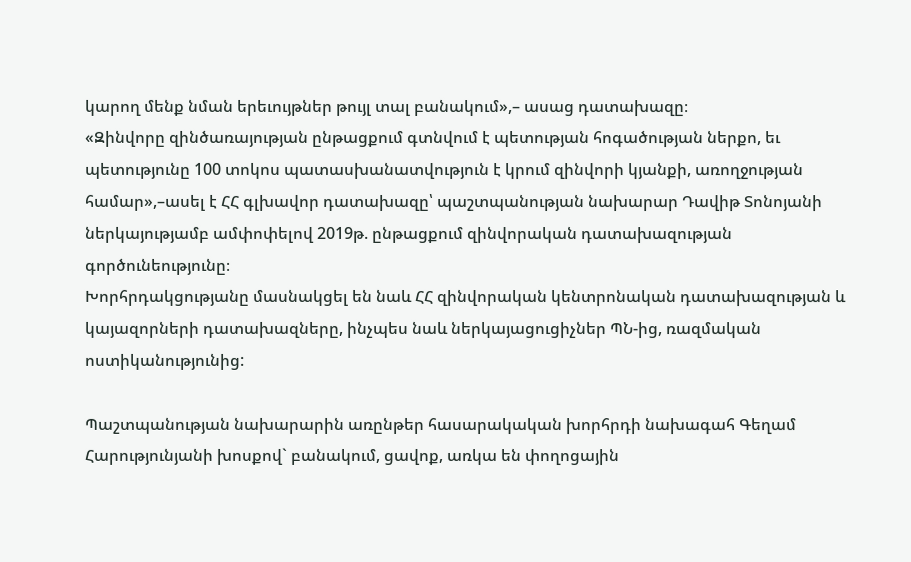կարող մենք նման երեւույթներ թույլ տալ բանակում»,– ասաց դատախազը։
«Զինվորը զինծառայության ընթացքում գտնվում է պետության հոգածության ներքո, եւ պետությունը 100 տոկոս պատասխանատվություն է կրում զինվորի կյանքի, առողջության համար»,–ասել է ՀՀ գլխավոր դատախազը՝ պաշտպանության նախարար Դավիթ Տոնոյանի ներկայությամբ ամփոփելով 2019թ. ընթացքում զինվորական դատախազության գործունեությունը։
Խորհրդակցությանը մասնակցել են նաև ՀՀ զինվորական կենտրոնական դատախազության և կայազորների դատախազները, ինչպես նաև ներկայացուցիչներ ՊՆ-ից, ռազմական ոստիկանությունից:

Պաշտպանության նախարարին առընթեր հասարակական խորհրդի նախագահ Գեղամ Հարությունյանի խոսքով` բանակում, ցավոք, առկա են փողոցային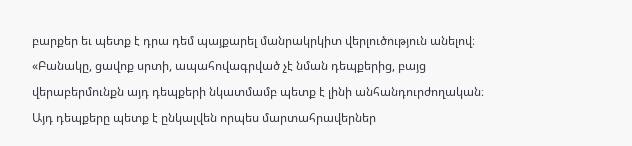բարքեր եւ պետք է դրա դեմ պայքարել մանրակրկիտ վերլուծություն անելով։
«Բանակը, ցավոք սրտի, ապահովագրված չէ նման դեպքերից, բայց վերաբերմունքն այդ դեպքերի նկատմամբ պետք է լինի անհանդուրժողական։ Այդ դեպքերը պետք է ընկալվեն որպես մարտահրավերներ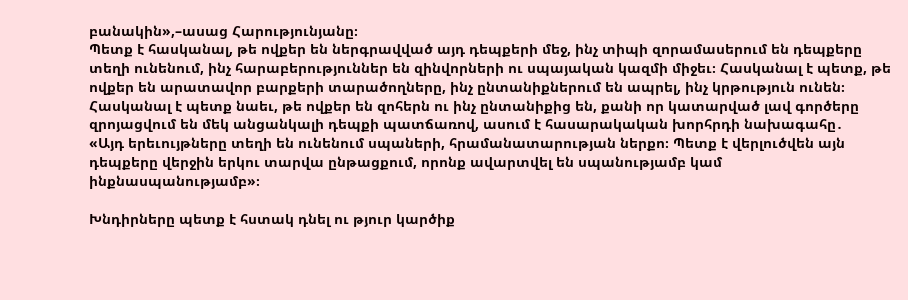բանակին»,–ասաց Հարությունյանը։
Պետք է հասկանալ, թե ովքեր են ներգրավված այդ դեպքերի մեջ, ինչ տիպի զորամասերում են դեպքերը տեղի ունենում, ինչ հարաբերություններ են զինվորների ու սպայական կազմի միջեւ։ Հասկանալ է պետք, թե ովքեր են արատավոր բարքերի տարածողները, ինչ ընտանիքներում են ապրել, ինչ կրթություն ունեն։
Հասկանալ է պետք նաեւ, թե ովքեր են զոհերն ու ինչ ընտանիքից են, քանի որ կատարված լավ գործերը զրոյացվում են մեկ անցանկալի դեպքի պատճառով, ասում է հասարակական խորհրդի նախագահը․
«Այդ երեւույթները տեղի են ունենում սպաների, հրամանատարության ներքո։ Պետք է վերլուծվեն այն դեպքերը վերջին երկու տարվա ընթացքում, որոնք ավարտվել են սպանությամբ կամ ինքնասպանությամբ»։

Խնդիրները պետք է հստակ դնել ու թյուր կարծիք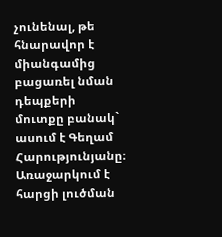չունենալ, թե հնարավոր է միանգամից բացառել նման դեպքերի մուտքը բանակ` ասում է Գեղամ Հարությունյանը։ Առաջարկում է հարցի լուծման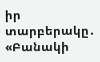իր տարբերակը․
«Բանակի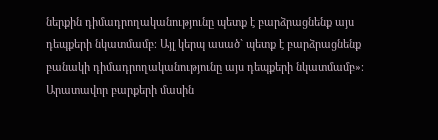ներքին դիմադրողականությունը պետք է բարձրացնենք այս դեպքերի նկատմամբ։ Այլ կերպ ասած` պետք է բարձրացնենք բանակի դիմադրողականությունը այս դեպքերի նկատմամբ»։
Արատավոր բարքերի մասին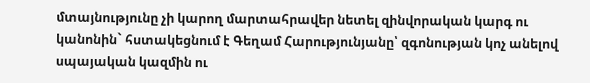մտայնությունը չի կարող մարտահրավեր նետել զինվորական կարգ ու կանոնին` հստակեցնում է Գեղամ Հարությունյանը՝ զգոնության կոչ անելով սպայական կազմին ու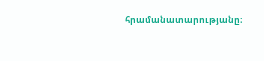հրամանատարությանը։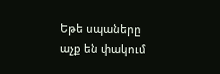Եթե սպաները աչք են փակում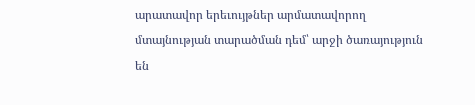արատավոր երեւույթներ արմատավորող մտայնության տարածման դեմ՝ արջի ծառայություն են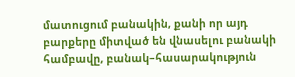մատուցում բանակին, քանի որ այդ բարքերը միտված են վնասելու բանակի համբավը, բանակ–հասարակություն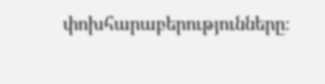փոխհարաբերությունները։